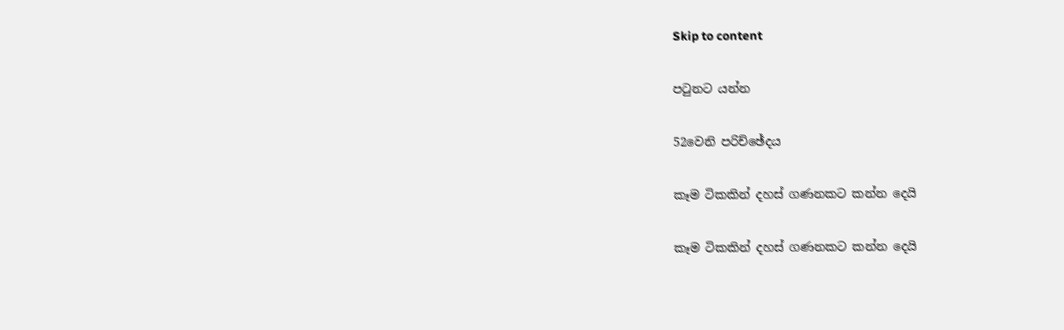Skip to content

පටුනට යන්න

52වෙනි පරිච්ඡේදය

කෑම ටිකකින් දහස් ගණනකට කන්න දෙයි

කෑම ටිකකින් දහස් ගණනකට කන්න දෙයි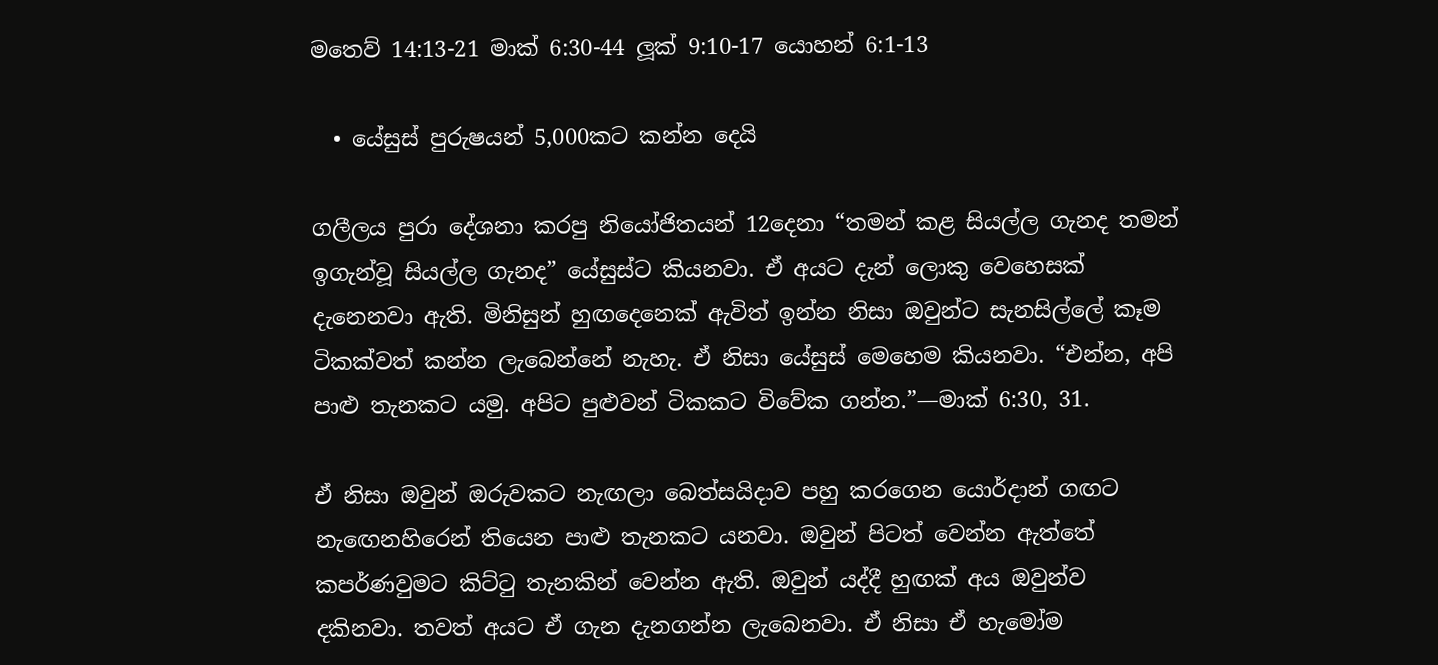මතෙව් 14:13-21 මාක් 6:30-44 ලූක් 9:10-17 යොහන් 6:1-13

  • යේසුස් පුරුෂයන් 5,000කට කන්න දෙයි

ගලීලය පුරා දේශනා කරපු නියෝජිතයන් 12දෙනා “තමන් කළ සියල්ල ගැනද තමන් ඉගැන්වූ සියල්ල ගැනද” යේසුස්ට කියනවා. ඒ අයට දැන් ලොකු වෙහෙසක් දැනෙනවා ඇති. මිනිසුන් හුඟදෙනෙක් ඇවිත් ඉන්න නිසා ඔවුන්ට සැනසිල්ලේ කෑම ටිකක්වත් කන්න ලැබෙන්නේ නැහැ. ඒ නිසා යේසුස් මෙහෙම කියනවා. “එන්න, අපි පාළු තැනකට යමු. අපිට පුළුවන් ටිකකට විවේක ගන්න.”—මාක් 6:30, 31.

ඒ නිසා ඔවුන් ඔරුවකට නැඟලා බෙත්සයිදාව පහු කරගෙන යොර්දාන් ගඟට නැඟෙනහිරෙන් තියෙන පාළු තැනකට යනවා. ඔවුන් පිටත් වෙන්න ඇත්තේ කපර්ණවුමට කිට්ටු තැනකින් වෙන්න ඇති. ඔවුන් යද්දී හුඟක් අය ඔවුන්ව දකිනවා. තවත් අයට ඒ ගැන දැනගන්න ලැබෙනවා. ඒ නිසා ඒ හැමෝම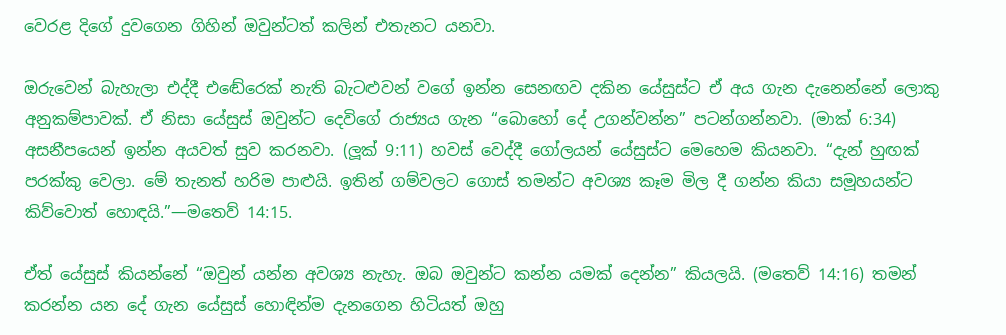වෙරළ දිගේ දුවගෙන ගිහින් ඔවුන්ටත් කලින් එතැනට යනවා.

ඔරුවෙන් බැහැලා එද්දී එඬේරෙක් නැති බැටළුවන් වගේ ඉන්න සෙනඟව දකින යේසුස්ට ඒ අය ගැන දැනෙන්නේ ලොකු අනුකම්පාවක්. ඒ නිසා යේසුස් ඔවුන්ට දෙවිගේ රාජ්‍යය ගැන “බොහෝ දේ උගන්වන්න” පටන්ගන්නවා. (මාක් 6:34) අසනීපයෙන් ඉන්න අයවත් සුව කරනවා. (ලූක් 9:11) හවස් වෙද්දී ගෝලයන් යේසුස්ට මෙහෙම කියනවා. “දැන් හුඟක් පරක්කු වෙලා. මේ තැනත් හරිම පාළුයි. ඉතින් ගම්වලට ගොස් තමන්ට අවශ්‍ය කෑම මිල දී ගන්න කියා සමූහයන්ට කිව්වොත් හොඳයි.”—මතෙව් 14:15.

ඒත් යේසුස් කියන්නේ “ඔවුන් යන්න අවශ්‍ය නැහැ. ඔබ ඔවුන්ට කන්න යමක් දෙන්න” කියලයි. (මතෙව් 14:16) තමන් කරන්න යන දේ ගැන යේසුස් හොඳින්ම දැනගෙන හිටියත් ඔහු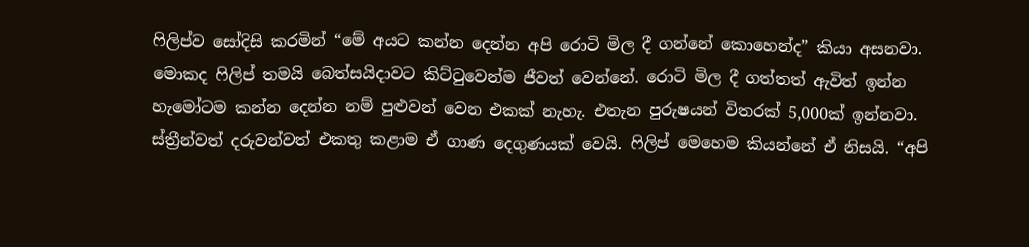ෆිලිප්ව සෝදිසි කරමින් “මේ අයට කන්න දෙන්න අපි රොටි මිල දී ගන්නේ කොහෙන්ද” කියා අසනවා. මොකද ෆිලිප් තමයි බෙත්සයිදාවට කිට්ටුවෙන්ම ජීවත් වෙන්නේ. රොටි මිල දී ගත්තත් ඇවිත් ඉන්න හැමෝටම කන්න දෙන්න නම් පුළුවන් වෙන එකක් නැහැ. එතැන පුරුෂයන් විතරක් 5,000ක් ඉන්නවා. ස්ත්‍රීන්වත් දරුවන්වත් එකතු කළාම ඒ ගාණ දෙගුණයක් වෙයි. ෆිලිප් මෙහෙම කියන්නේ ඒ නිසයි. “අපි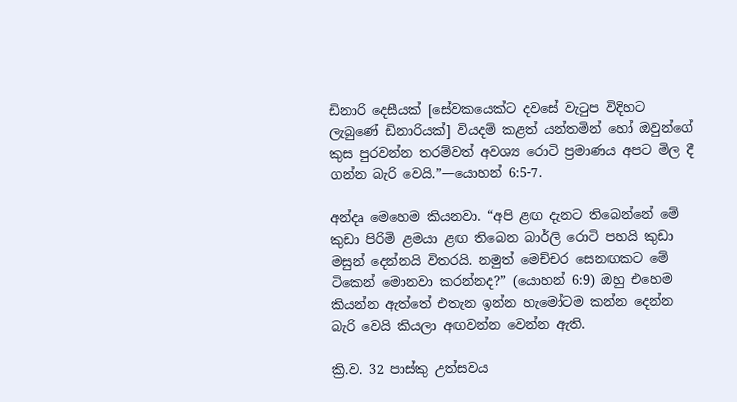ඩිනාරි දෙසීයක් [සේවකයෙක්ට දවසේ වැටුප විදිහට ලැබුණේ ඩිනාරියක්] වියදම් කළත් යන්තමින් හෝ ඔවුන්ගේ කුස පුරවන්න තරම්වත් අවශ්‍ය රොටි ප්‍රමාණය අපට මිල දී ගන්න බැරි වෙයි.”—යොහන් 6:5-7.

අන්දෘ මෙහෙම කියනවා. “අපි ළඟ දැනට තිබෙන්නේ මේ කුඩා පිරිමි ළමයා ළඟ තිබෙන බාර්ලි රොටි පහයි කුඩා මසුන් දෙන්නයි විතරයි. නමුත් මෙච්චර සෙනඟකට මේ ටිකෙන් මොනවා කරන්නද?” (යොහන් 6:9) ඔහු එහෙම කියන්න ඇත්තේ එතැන ඉන්න හැමෝටම කන්න දෙන්න බැරි වෙයි කියලා අඟවන්න වෙන්න ඇති.

ක්‍රි.ව. 32 පාස්කු උත්සවය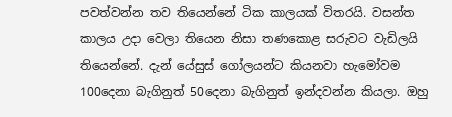පවත්වන්න තව තියෙන්නේ ටික කාලයක් විතරයි. වසන්ත කාලය උදා වෙලා තියෙන නිසා තණකොළ සරුවට වැඩිලයි තියෙන්නේ. දැන් යේසුස් ගෝලයන්ට කියනවා හැමෝවම 100දෙනා බැගිනුත් 50දෙනා බැගිනුත් ඉන්දවන්න කියලා. ඔහු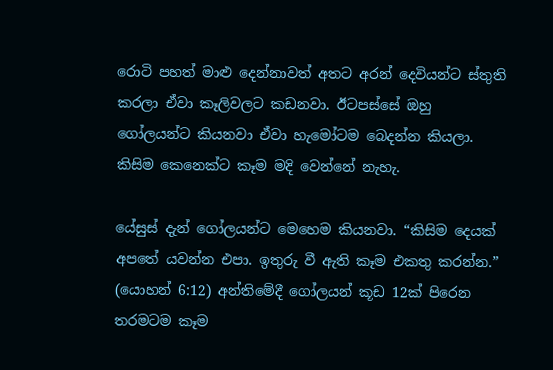රොටි පහත් මාළු දෙන්නාවත් අතට අරන් දෙවියන්ට ස්තුති කරලා ඒවා කෑලිවලට කඩනවා. ඊටපස්සේ ඔහු ගෝලයන්ට කියනවා ඒවා හැමෝටම බෙදන්න කියලා. කිසිම කෙනෙක්ට කෑම මදි වෙන්නේ නැහැ.

යේසුස් දැන් ගෝලයන්ට මෙහෙම කියනවා. “කිසිම දෙයක් අපතේ යවන්න එපා. ඉතුරු වී ඇති කෑම එකතු කරන්න.” (යොහන් 6:12) අන්තිමේදී ගෝලයන් කූඩ 12ක් පිරෙන තරමටම කෑම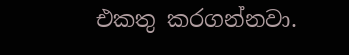එකතු කරගන්නවා.